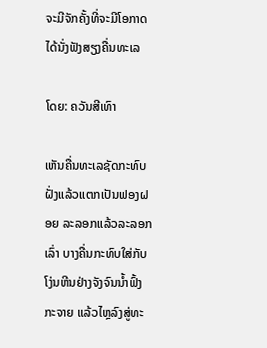ຈະມີຈັກຄັ້ງທີ່ຈະມີໂອກາດ ໄດ້ນັ່ງຟັງສຽງຄື່ນທະເລ

ໂດຍ: ຄວັນສີເທົາ

ເຫັນຄື່ນທະເລຊັດກະທົບຝັ່ງແລ້ວແຕກເປັນຟອງຝອຍ ລະລອກແລ້ວລະລອກເລົ່າ ບາງຄື່ນກະທົບໃສ່ກັບໂງ່ນຫີນຢ່າງຈັງຈົນນ້ຳຟົ້ງກະຈາຍ ແລ້ວໄຫຼລົງສູ່ທະ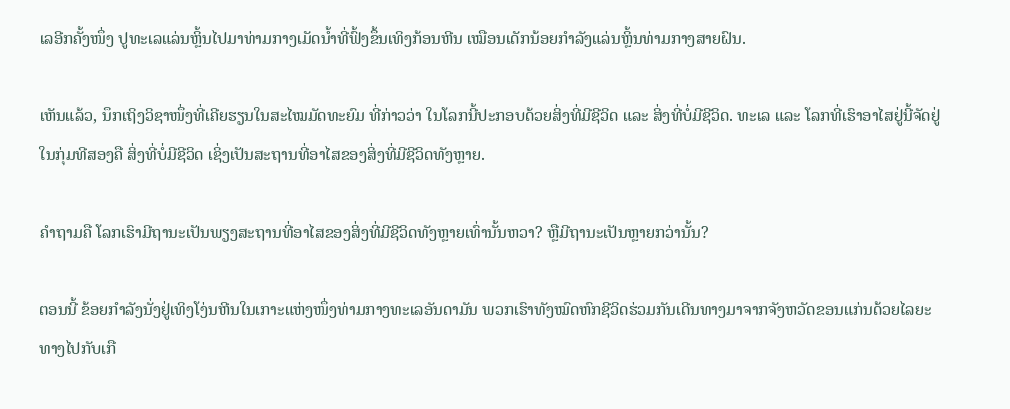ເລອີກຄັ້ງໜຶ່ງ ປູທະເລແລ່ນຫຼິ້ນໄປມາທ່າມກາງເມັດນ້ຳທີ່ຟົ້ງຂຶ້ນເທິງກ້ອນຫີນ ເໝືອນເດັກນ້ອຍກຳລັງແລ່ນຫຼິ້ນທ່າມກາງສາຍຝົນ.

ເຫັນແລ້ວ, ນຶກເຖິງວິຊາໜຶ່ງທີ່ເຄີຍຮຽນໃນສະໄໝມັດທະຍົມ ທີ່ກ່າວວ່າ ໃນໂລກນີ້ປະກອບດ້ວຍສິ່ງທີ່ມີຊີວິດ ແລະ ສິ່ງທີ່ບໍ່ມີຊີວິດ. ທະເລ ແລະ ໂລກທີ່ເຮົາອາໄສຢູ່ນີ້ຈັດຢູ່ໃນກຸ່ມທີສອງຄື ສິ່ງທີ່ບໍ່ມີຊີວິດ ເຊິ່ງເປັນສະຖານທີ່ອາໄສຂອງສິ່ງທີ່ມີຊີວິດທັງຫຼາຍ.

ຄຳຖາມຄື ໂລກເຮົາມີຖານະເປັນພຽງສະຖານທີ່ອາໄສຂອງສິ່ງທີ່ມີຊີວິດທັງຫຼາຍເທົ່ານັ້ນຫວາ? ຫຼືມີຖານະເປັນຫຼາຍກວ່ານັ້ນ?

ຕອນນີ້ ຂ້ອຍກຳລັງນັ່ງຢູ່ເທິງໂງ່ນຫີນໃນເກາະແຫ່ງໜຶ່ງທ່າມກາງທະເລອັນດາມັນ ພວກເຮົາທັງໝົດຫົກຊີວິດຮ່ວມກັນເດີນທາງມາຈາກຈັງຫວັດຂອນແກ່ນດ້ວຍໄລຍະທາງໄປກັບເກື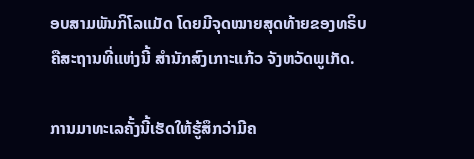ອບສາມພັນກິໂລແມັດ ໂດຍມີຈຸດໝາຍສຸດທ້າຍຂອງທຣິບຄືສະຖານທີ່ແຫ່ງນີ້ ສຳນັກສົງເກາະແກ້ວ ຈັງຫວັດພູເກັດ.

ການມາທະເລຄັ້ງນີ້ເຮັດໃຫ້ຮູ້ສຶກວ່າມີຄ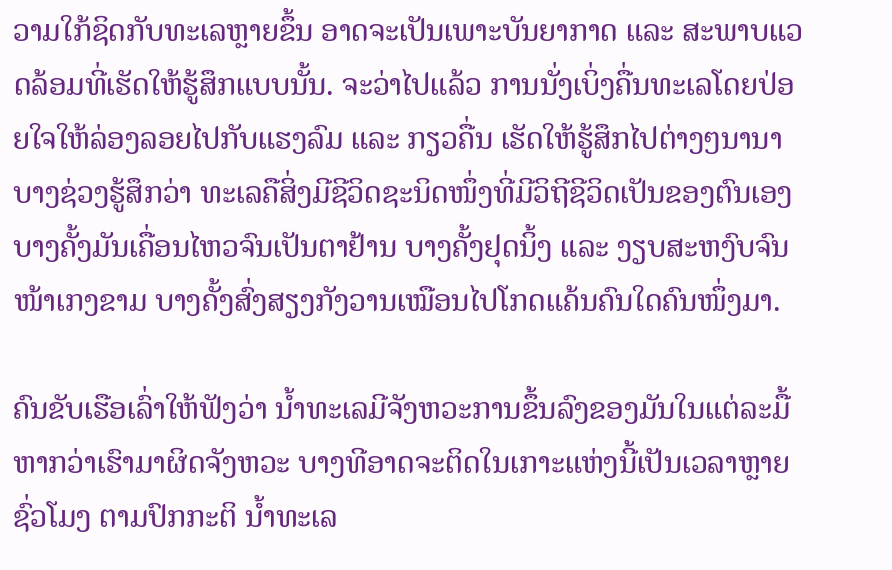ວາມໃກ້ຊິດກັບທະເລຫຼາຍຂຶ້ນ ອາດຈະເປັນເພາະບັນຍາກາດ ແລະ ສະພາບແວດລ້ອມທີ່ເຮັດໃຫ້ຮູ້ສຶກແບບນັ້ນ. ຈະວ່າໄປແລ້ວ ການນັ່ງເບິ່ງຄື່ນທະເລໂດຍປ່ອຍໃຈໃຫ້ລ່ອງລອຍໄປກັບແຮງລົມ ແລະ ກຽວຄື່ນ ເຮັດໃຫ້ຮູ້ສຶກໄປຕ່າງໆນານາ ບາງຊ່ວງຮູ້ສຶກວ່າ ທະເລຄືສິ່ງມີຊີວິດຊະນິດໜຶ່ງທີ່ມີວິຖີຊີວິດເປັນຂອງຕົນເອງ ບາງຄັ້ງມັນເຄື່ອນໄຫວຈົນເປັນຕາຢ້ານ ບາງຄັ້ງຢຸດນິ້ງ ແລະ ງຽບສະຫງົບຈົນໜ້າເກງຂາມ ບາງຄັ້ງສົ່ງສຽງກັງວານເໝືອນໄປໂກດແຄ້ນຄົນໃດຄົນໜຶ່ງມາ.

ຄົນຂັບເຮືອເລົ່າໃຫ້ຟັງວ່າ ນ້ຳທະເລມີຈັງຫວະການຂຶ້ນລົງຂອງມັນໃນແຕ່ລະມື້ ຫາກວ່າເຮົາມາຜິດຈັງຫວະ ບາງທີອາດຈະຕິດໃນເກາະແຫ່ງນີ້ເປັນເວລາຫຼາຍຊົ່ວໂມງ ຕາມປົກກະຕິ ນ້ຳທະເລ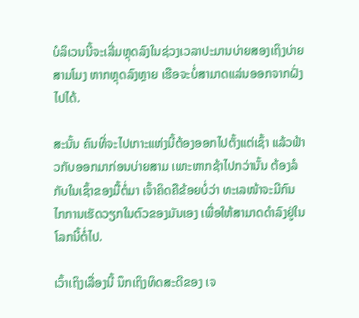ບໍລິເວນນີ້ຈະເລີ່ມຫຼຸດລົງໃນຊ່ວງເວລາປະມານບ່າຍສອງເຖິງບ່າຍສາມໂມງ ຫາກຫຼຸດລົງຫຼາຍ ເຮືອຈະບໍ່ສາມາດແລ່ນອອກຈາກຝັ່ງໄປໄດ້.

ສະນັ້ນ ຄົນທີ່ຈະໄປເກາະແຫ່ງນີ້ຕ້ອງອອກໄປຕັ້ງແຕ່ເຊົ້າ ແລ້ວຟ້າວກັບອອກມາກ່ອນບ່າຍສາມ ເພາະຫາກຊ້າໄປກວ່ານັ້ນ ຕ້ອງລໍກັບໃນເຊົ້າຂອງມື້ຕໍ່ມາ ເຈົ້າຄິດຄືຂ້ອຍບໍ່ວ່າ ທະເລໜ້າຈະມີກົນໄກການເຮັດວຽກໃນຕົວຂອງມັນເອງ ເພື່ອໃຫ້ສາມາດດຳລົງຢູ່ໃນໂລກນີ້ຕໍ່ໄປ.

ເວົ້າເຖິງເລື່ອງນີ້ ນຶກເຖິງທິດສະດີຂອງ ເຈ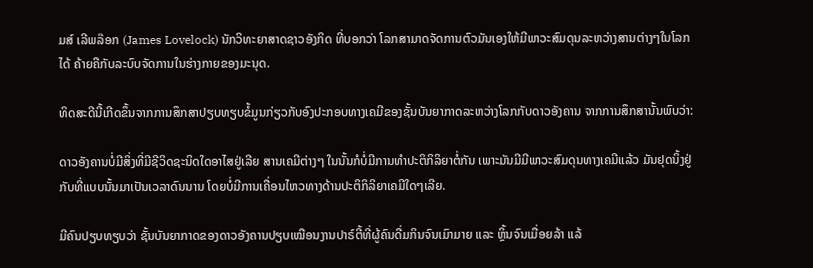ມສ໌ ເລີພລ໊ອກ (James Lovelock) ນັກວິທະຍາສາດຊາວອັງກິດ ທີ່ບອກວ່າ ໂລກສາມາດຈັດການຕົວມັນເອງໃຫ້ມີພາວະສົມດຸນລະຫວ່າງສານຕ່າງໆໃນໂລກໄດ້ ຄ້າຍຄືກັບລະບົບຈັດການໃນຮ່າງກາຍຂອງມະນຸດ.

ທິດສະດີນີ້ເກີດຂຶ້ນຈາກການສຶກສາປຽບທຽບຂໍ້ມູນກ່ຽວກັບອົງປະກອບທາງເຄມີຂອງຊັ້ນບັນຍາກາດລະຫວ່າງໂລກກັບດາວອັງຄານ ຈາກການສຶກສານັ້ນພົບວ່າ:

ດາວອັງຄານບໍ່ມີສິ່ງທີ່ມີຊີວິດຊະນິດໃດອາໄສຢູ່ເລີຍ ສານເຄມີຕ່າງໆ ໃນນັ້ນກໍບໍ່ມີການທຳປະຕິກິລິຍາຕໍ່ກັນ ເພາະມັນມີມີພາວະສົມດຸນທາງເຄມີແລ້ວ ມັນຢຸດນິ້ງຢູ່ກັບທີ່ແບບນັ້ນມາເປັນເວລາດົນນານ ໂດຍບໍ່ມີການເຄື່ອນໄຫວທາງດ້ານປະຕິກິລິຍາເຄມີໃດໆເລີຍ.

ມີຄົນປຽບທຽບວ່າ ຊັ້ນບັນຍາກາດຂອງດາວອັງຄານປຽບເໝືອນງານປາຣ໌ຕີ້ທີ່ຜູ້ຄົນດື່ມກິນຈົນເມົາມາຍ ແລະ ຫຼິ້ນຈົນເມື່ອຍລ້າ ແລ້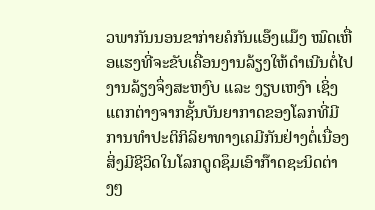ວພາກັນນອນຂາກ່າຍຄໍກັນແອ໊ງແມ໊ງ ໝົດເຫື່ອແຮງທີ່ຈະຂັບເຄື່ອນງານລ້ຽງໃຫ້ດຳເນີນຕໍ່ໄປ ງານລ້ຽງຈຶ່ງສະຫງົບ ແລະ ງຽບເຫງົາ ເຊິ່ງແຕກຕ່າງຈາກຊັ້ນບັນຍາກາດຂອງໂລກທີ່ມີການທຳປະຕິກິລິຍາທາງເຄມີກັນຢ່າງຕໍ່ເນື່ອງ ສິ່ງມີຊີວິດໃນໂລກດູດຊຶມເອົາກ໊າດຊະນິດຕ່າງໆ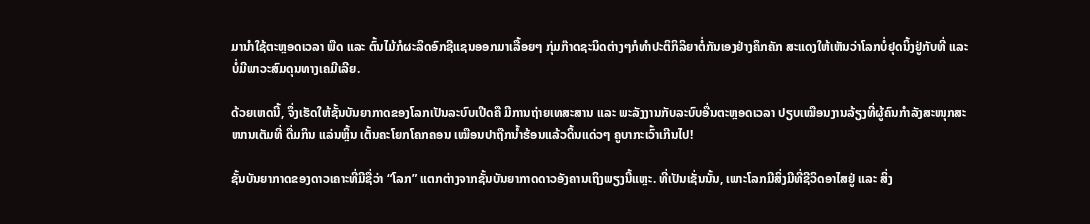ມານຳໃຊ້ຕະຫຼອດເວລາ ພືດ ແລະ ຕົ້ນໄມ້ກໍຜະລິດອົກຊີແຊນອອກມາເລື້ອຍໆ ກຸ່ມກ໊າດຊະນິດຕ່າງໆກໍທຳປະຕິກິລິຍາຕໍ່ກັນເອງຢ່າງຄຶກຄັກ ສະແດງໃຫ້ເຫັນວ່າໂລກບໍ່ຢຸດນິ້ງຢູ່ກັບທີ່ ແລະ ບໍ່ມີພາວະສົມດຸນທາງເຄມີເລີຍ.

ດ້ວຍເຫດນີ້, ຈຶ່ງເຮັດໃຫ້ຊັ້ນບັນຍາກາດຂອງໂລກເປັນລະບົບເປີດຄື ມີການຖ່າຍເທສະສານ ແລະ ພະລັງງານກັບລະບົບອື່ນຕະຫຼອດເວລາ ປຽບເໝືອນງານລ້ຽງທີ່ຜູ້ຄົນກຳລັງສະໜຸກສະໜານເຕັມທີ່ ດື່ມກິນ ແລ່ນຫຼິ້ນ ເຕັ້ນຄະໂຍກໂຄກຄອນ ເໝືອນປາຖືກນ້ຳຮ້ອນແລ້ວດິ້ນແດ່ວໆ ຄູບາກະເວົ້າເກີນໄປ!

ຊັ້ນບັນຍາກາດຂອງດາວເຄາະທີ່ມີຊື່ວ່າ “ໂລກ” ແຕກຕ່າງຈາກຊັ້ນບັນຍາກາດດາວອັງຄານເຖິງພຽງນີ້ແຫຼະ. ທີ່ເປັນເຊັ່ນນັ້ນ, ເພາະໂລກມີສິ່ງມີທີ່ຊີວິດອາໄສຢູ່ ແລະ ສິ່ງ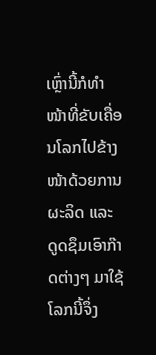ເຫຼົ່ານີ້ກໍທຳໜ້າທີ່ຂັບເຄື່ອນໂລກໄປຂ້າງໜ້າດ້ວຍການຜະລິດ ແລະ ດູດຊຶມເອົາກ໊າດຕ່າງໆ ມາໃຊ້ ໂລກນີ້ຈຶ່ງ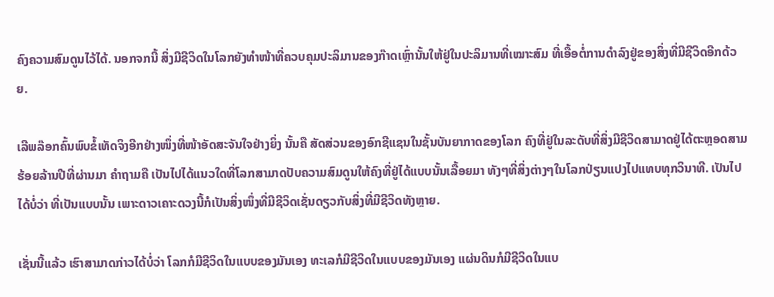ຄົງຄວາມສົມດູນໄວ້ໄດ້. ນອກຈກນີ້ ສິ່ງມີຊີວິດໃນໂລກຍັງທຳໜ້າທີ່ຄວບຄຸມປະລິມານຂອງກ໊າດເຫຼົ່ານັ້ນໃຫ້ຢູ່ໃນປະລິມານທີ່ເໝາະສົມ ທີ່ເອື້ອຕໍ່ການດຳລົງຢູ່ຂອງສິ່ງທີ່ມີຊີວິດອີກດ້ວຍ.

ເລີພລ໊ອກຄົ້ນພົບຂໍ້ເທັດຈິງອີກຢ່າງໜຶ່ງທີ່ໜ້າອັດສະຈັນໃຈຢ່າງຍິ່ງ ນັ້ນຄື ສັດສ່ວນຂອງອົກຊີແຊນໃນຊັ້ນບັນຍາກາດຂອງໂລກ ຄົງທີ່ຢູ່ໃນລະດັບທີ່ສິ່ງມີຊີວິດສາມາດຢູ່ໄດ້ຕະຫຼອດສາມຮ້ອຍລ້ານປີທີ່ຜ່ານມາ ຄຳຖາມຄື ເປັນໄປໄດ້ແນວໃດທີ່ໂລກສາມາດປັບຄວາມສົມດູນໃຫ້ຄົງທີ່ຢູ່ໄດ້ແບບນັ້ນເລື້ອຍມາ ທັງໆທີ່ສິ່ງຕ່າງໆໃນໂລກປ່ຽນແປງໄປແທບທຸກວິນາທີ. ເປັນໄປໄດ້ບໍ່ວ່າ ທີ່ເປັນແບບນັ້ນ ເພາະດາວເຄາະດວງນີ້ກໍເປັນສິ່ງໜຶ່ງທີ່ມີຊີວິດເຊັ່ນດຽວກັບສິ່ງທີ່ມີຊີວິດທັງຫຼາຍ.

ເຊັ່ນນີ້ແລ້ວ ເຮົາສາມາດກ່າວໄດ້ບໍ່ວ່າ ໂລກກໍມີຊີວິດໃນແບບຂອງມັນເອງ ທະເລກໍມີຊີວິດໃນແບບຂອງມັນເອງ ແຜ່ນດິນກໍມີຊີວິດໃນແບ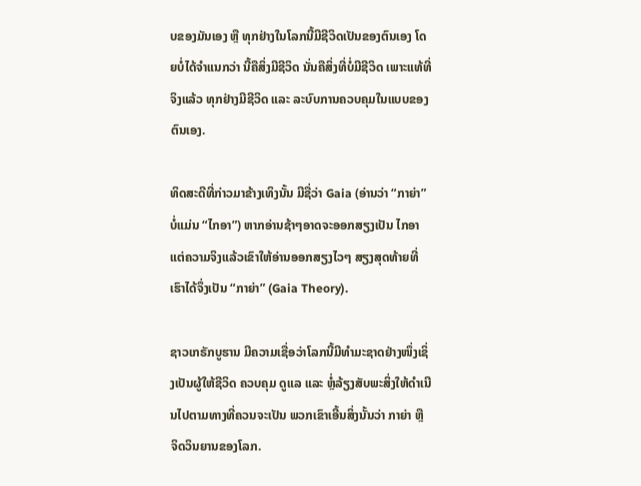ບຂອງມັນເອງ ຫຼື ທຸກຢ່າງໃນໂລກນີ້ມີຊີວິດເປັນຂອງຕົນເອງ ໂດຍບໍ່ໄດ້ຈຳແນກວ່າ ນີ້ຄືສິ່ງມີຊີວິດ ນັ່ນຄືສິ່ງທີ່ບໍ່ມີຊີວິດ ເພາະແທ້ທີ່ຈິງແລ້ວ ທຸກຢ່າງມີຊີວິດ ແລະ ລະບົບການຄວບຄຸມໃນແບບຂອງຕົນເອງ.

ທິດສະດີທີ່ກ່າວມາຂ້າງເທິງນັ້ນ ມີຊື່ວ່າ Gaia (ອ່ານວ່າ “ກາຍ່າ” ບໍ່ແມ່ນ “ໄກອາ”) ຫາກອ່ານຊ້າໆອາດຈະອອກສຽງເປັນ ໄກອາ ແຕ່ຄວາມຈິງແລ້ວເຂົາໃຫ້ອ່ານອອກສຽງໄວໆ ສຽງສຸດທ້າຍທີ່ເຮົາໄດ້ຈຶ່ງເປັນ “ກາຍ່າ” (Gaia Theory).

ຊາວເກຣັກບູຮານ ມີຄວາມເຊື່ອວ່າໂລກນີ້ມີທຳມະຊາດຢ່າງໜຶ່ງເຊິ່ງເປັນຜູ້ໃຫ້ຊີວິດ ຄວບຄຸມ ດູແລ ແລະ ຫຼໍ່ລ້ຽງສັບພະສິ່ງໃຫ້ດຳເນີນໄປຕາມທາງທີ່ຄວນຈະເປັນ ພວກເຂົາເອີ້ນສິ່ງນັ້ນວ່າ ກາຍ່າ ຫຼື ຈິດວິນຍານຂອງໂລກ.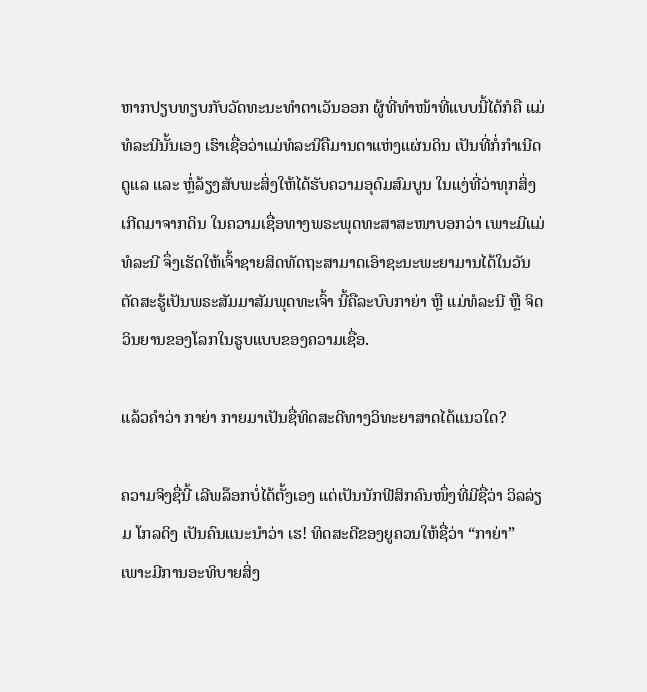ຫາກປຽບທຽບກັບວັດທະນະທຳຕາເວັນອອກ ຜູ້ທີ່ທຳໜ້າທີ່ແບບນີ້ໄດ້ກໍຄື ແມ່ທໍລະນີນັ້ນເອງ ເຮົາເຊື່ອວ່າແມ່ທໍລະນີຄືມານດາແຫ່ງແຜ່ນດິນ ເປັນທີ່ກໍ່ກຳເນີດ ດູແລ ແລະ ຫຼໍ່ລ້ຽງສັບພະສິ່ງໃຫ້ໄດ້ຮັບຄວາມອຸດົມສົມບູນ ໃນແງ່ທີ່ວ່າທຸກສິ່ງເກີດມາຈາກດິນ ໃນຄວາມເຊື່ອທາງພຣະພຸດທະສາສະໜາບອກວ່າ ເພາະມີແມ່ທໍລະນີ ຈຶ່ງເຮັດໃຫ້ເຈົ້າຊາຍສິດທັດຖະສາມາດເອົາຊະນະພະຍາມານໄດ້ໃນວັນຕັດສະຮູ້ເປັນພຣະສັມມາສັມພຸດທະເຈົ້າ ນີ້ຄືລະບົບກາຍ່າ ຫຼື ແມ່ທໍລະນີ ຫຼື ຈິດວິນຍານຂອງໂລກໃນຮູບແບບຂອງຄວາມເຊື່ອ.

ແລ້ວຄຳວ່າ ກາຍ່າ ກາຍມາເປັນຊື່ທິດສະດີທາງວິທະຍາສາດໄດ້ແນວໃດ?

ຄວາມຈິງຊື່ນີ້ ເລີພລ໊ອກບໍ່ໄດ້ຕັ້ງເອງ ແຕ່ເປັນນັກຟີສິກຄົນໜຶ່ງທີ່ມີຊື່ວ່າ ວິລລ່ຽມ ໂກລດິງ ເປັນຄົນແນະນຳວ່າ ເຮ! ທິດສະດີຂອງຍູຄວນໃຫ້ຊື່ວ່າ “ກາຍ່າ” ເພາະມີການອະທິບາຍສິ່ງ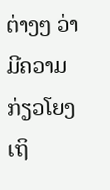ຕ່າງໆ ວ່າມີຄວາມກ່ຽວໂຍງເຖິ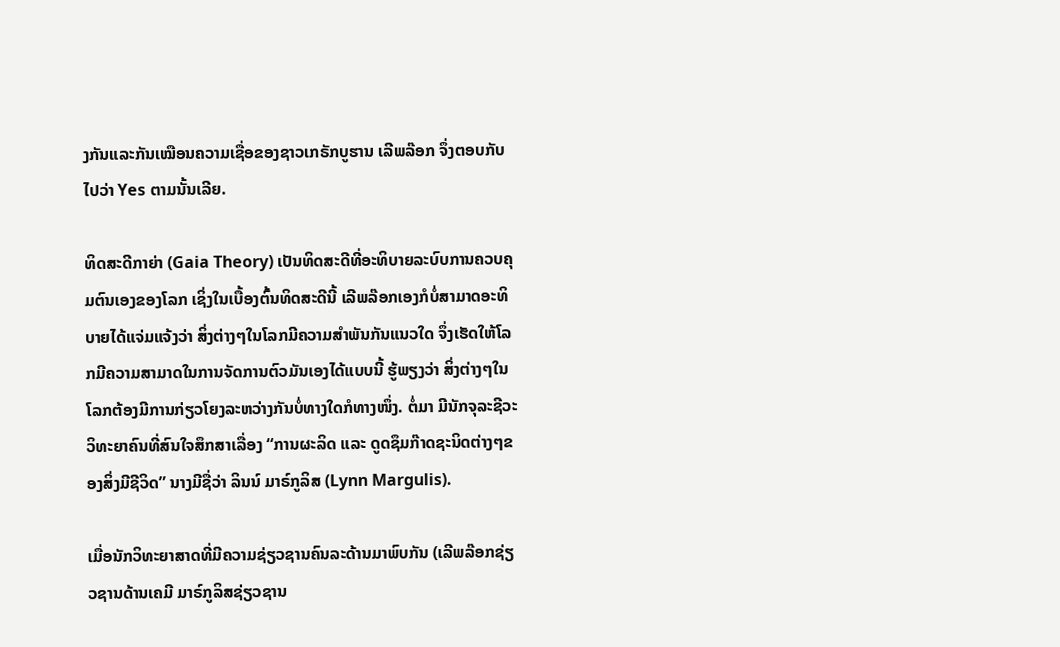ງກັນແລະກັນເໝືອນຄວາມເຊື່ອຂອງຊາວເກຣັກບູຮານ ເລີພລ໊ອກ ຈຶ່ງຕອບກັບໄປວ່າ Yes ຕາມນັ້ນເລີຍ.

ທິດສະດີກາຍ່າ (Gaia Theory) ເປັນທິດສະດີທີ່ອະທິບາຍລະບົບການຄວບຄຸມຕົນເອງຂອງໂລກ ເຊິ່ງໃນເບື້ອງຕົ້ນທິດສະດີນີ້ ເລີພລ໊ອກເອງກໍບໍ່ສາມາດອະທິບາຍໄດ້ແຈ່ມແຈ້ງວ່າ ສິ່ງຕ່າງໆໃນໂລກມີຄວາມສຳພັນກັນແນວໃດ ຈຶ່ງເຮັດໃຫ້ໂລກມີຄວາມສາມາດໃນການຈັດການຕົວມັນເອງໄດ້ແບບນີ້ ຮູ້ພຽງວ່າ ສິ່ງຕ່າງໆໃນໂລກຕ້ອງມີການກ່ຽວໂຍງລະຫວ່າງກັນບໍ່ທາງໃດກໍທາງໜຶ່ງ. ຕໍ່ມາ ມີນັກຈຸລະຊີວະວິທະຍາຄົນທີ່ສົນໃຈສຶກສາເລື່ອງ “ການຜະລິດ ແລະ ດູດຊຶມກ໊າດຊະນິດຕ່າງໆຂອງສິ່ງມີຊີວິດ” ນາງມີຊື່ວ່າ ລິນນ໌ ມາຣ໌ກູລິສ (Lynn Margulis).

ເມື່ອນັກວິທະຍາສາດທີ່ມີຄວາມຊ່ຽວຊານຄົນລະດ້ານມາພົບກັນ (ເລີພລ໊ອກຊ່ຽວຊານດ້ານເຄມີ ມາຣ໌ກູລິສຊ່ຽວຊານ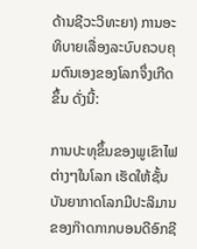ດ້ານຊີວະວິທະຍາ) ການອະທິບາຍເລື່ອງລະບົບຄວບຄຸມຕົນເອງຂອງໂລກຈຶ່ງເກີດຂຶ້ນ ດັ່ງນີ້:

ການປະທຸຂຶ້ນຂອງພູເຂົາໄຟຕ່າງໆໃນໂລກ ເຮັດໃຫ້ຊັ້ນບັນຍາກາດໂລກມີປະລິມານຂອງກ໊າດກາກບອນດີອົກຊີ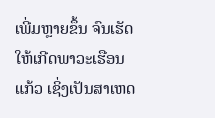ເພີ່ມຫຼາຍຂຶ້ນ ຈົນເຮັດໃຫ້ເກີດພາວະເຮືອນແກ້ວ ເຊິ່ງເປັນສາເຫດ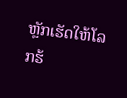ຫຼັກເຮັດໃຫ້ໂລກຮ້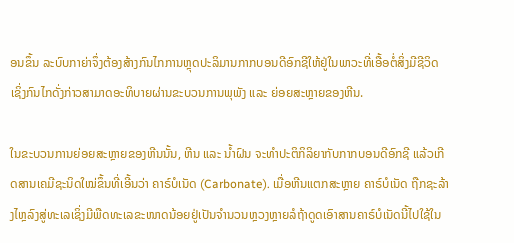ອນຂຶ້ນ ລະບົບກາຍ່າຈຶ່ງຕ້ອງສ້າງກົນໄກການຫຼຸດປະລິມານກາກບອນດີອົກຊີໃຫ້ຢູ່ໃນພາວະທີ່ເອື້ອຕໍ່ສິ່ງມີຊີວິດ ເຊິ່ງກົນໄກດັ່ງກ່າວສາມາດອະທິບາຍຜ່ານຂະບວນການພຸພັງ ແລະ ຍ່ອຍສະຫຼາຍຂອງຫີນ.

ໃນຂະບວນການຍ່ອຍສະຫຼາຍຂອງຫີນນັ້ນ, ຫີນ ແລະ ນ້ຳຝົນ ຈະທຳປະຕິກິລິຍາກັບກາກບອນດີອົກຊີ ແລ້ວເກີດສານເຄມີຊະນິດໃໝ່ຂຶ້ນທີ່ເອີ້ນວ່າ ຄາຣ໌ບໍເນັດ (Carbonate). ເມື່ອຫີນແຕກສະຫຼາຍ ຄາຣ໌ບໍເນັດ ຖືກຊະລ້າງໄຫຼລົງສູ່ທະເລເຊິ່ງມີພືດທະເລຂະໜາດນ້ອຍຢູ່ເປັນຈຳນວນຫຼວງຫຼາຍລໍຖ້າດູດເອົາສານຄາຣ໌ບໍເນັດນີ້ໄປໃຊ້ໃນ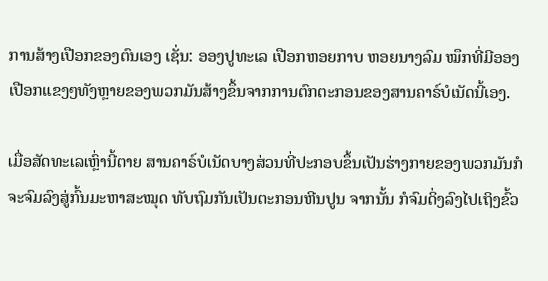ການສ້າງເປືອກຂອງຕົນເອງ ເຊັ່ນ: ອອງປູທະເລ ເປືອກຫອຍກາບ ຫອຍນາງລົມ ໝຶກທີ່ມີອອງ ເປືອກແຂງໆທັງຫຼາຍຂອງພວກມັນສ້າງຂຶ້ນຈາກການຕົກຕະກອນຂອງສານຄາຣ໌ບໍເນັດນີ້ເອງ.

ເມື່ອສັດທະເລເຫຼົ່ານີ້ຕາຍ ສານຄາຣ໌ບໍເນັດບາງສ່ວນທີ່ປະກອບຂຶ້ນເປັນຮ່າງກາຍຂອງພວກມັນກໍຈະຈົມລົງສູ່ກົ້ນມະຫາສະໝຸດ ທັບຖົມກັນເປັນຕະກອນຫີນປູນ ຈາກນັ້ນ ກໍຈົມດິ່ງລົງໄປເຖິງຂົ້ວ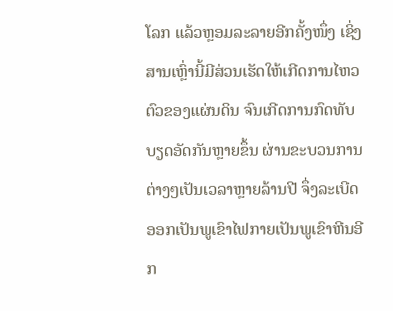ໂລກ ແລ້ວຫຼອມລະລາຍອີກຄັ້ງໜຶ່ງ ເຊິ່ງສານເຫຼົ່ານີ້ມີສ່ວນເຮັດໃຫ້ເກີດການໄຫວຕົວຂອງແຜ່ນດິນ ຈົນເກີດການກົດທັບບຽດອັດກັນຫຼາຍຂຶ້ນ ຜ່ານຂະບວນການຕ່າງໆເປັນເວລາຫຼາຍລ້ານປີ ຈຶ່ງລະເບີດອອກເປັນພູເຂົາໄຟກາຍເປັນພູເຂົາຫີນອີກ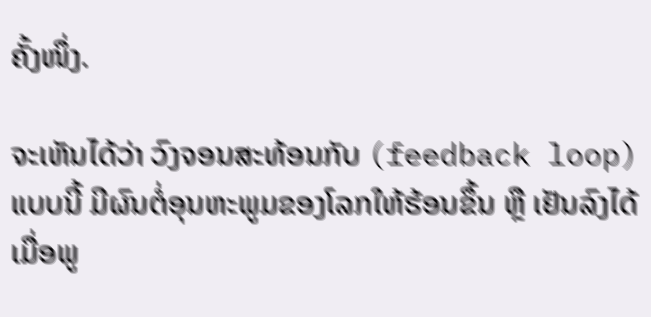ຄັ້ງໜຶ່ງ.

ຈະເຫັນໄດ້ວ່າ ວົງຈອນສະທ້ອນກັບ (feedback loop) ແບບນີ້ ມີຜົນຕໍ່ອຸນຫະພູມຂອງໂລກໃຫ້ຮ້ອນຂຶ້ນ ຫຼື ເຢັນລົງໄດ້ ເມື່ອພູ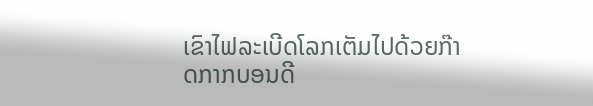ເຂົາໄຟລະເບີດໂລກເຕັມໄປດ້ວຍກ໊າດກາກບອນດີ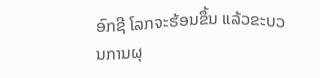ອົກຊີ ໂລກຈະຮ້ອນຂຶ້ນ ແລ້ວຂະບວນການຜຸ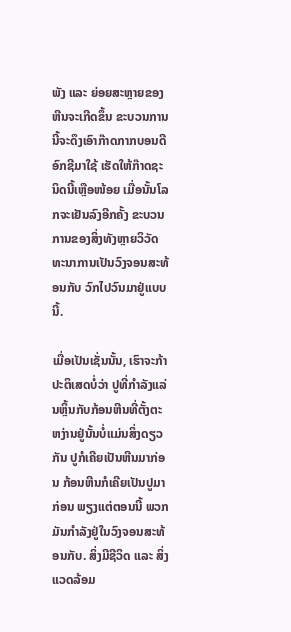ພັງ ແລະ ຍ່ອຍສະຫຼາຍຂອງຫີນຈະເກີດຂຶ້ນ ຂະບວນການນີ້ຈະດຶງເອົາກ໊າດກາກບອນດີອົກຊີມາໃຊ້ ເຮັດໃຫ້ກ໊າດຊະນິດນີ້ເຫຼືອໜ້ອຍ ເມື່ອນັ້ນໂລກຈະເຢັນລົງອີກຄັ້ງ ຂະບວນການຂອງສິ່ງທັງຫຼາຍວິວັດທະນາການເປັນວົງຈອນສະທ້ອນກັບ ວົກໄປວົນມາຢູ່ແບບນີ້.

ເມື່ອເປັນເຊັ່ນນັ້ນ, ເຮົາຈະກ້າປະຕິເສດບໍ່ວ່າ ປູທີ່ກຳລັງແລ່ນຫຼິ້ນກັບກ້ອນຫີນທີ່ຕັ້ງຕະຫງ່ານຢູ່ນັ້ນບໍ່ແມ່ນສິ່ງດຽວກັນ ປູກໍເຄີຍເປັນຫີນມາກ່ອນ ກ້ອນຫີນກໍເຄີຍເປັນປູມາກ່ອນ ພຽງແຕ່ຕອນນີ້ ພວກມັນກຳລັງຢູ່ໃນວົງຈອນສະທ້ອນກັບ. ສິ່ງມີຊີວິດ ແລະ ສິ່ງແວດລ້ອມ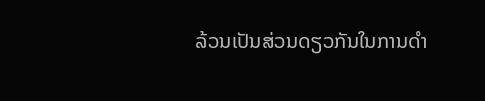ລ້ວນເປັນສ່ວນດຽວກັນໃນການດຳ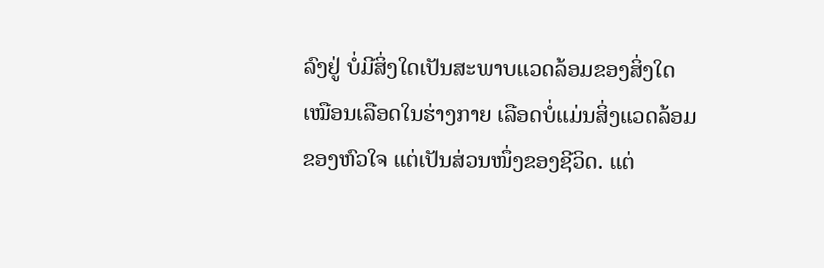ລົງຢູ່ ບໍ່ມີສິ່ງໃດເປັນສະພາບແວດລ້ອມຂອງສິ່ງໃດ ເໝືອນເລືອດໃນຮ່າງກາຍ ເລືອດບໍ່ແມ່ນສິ່ງແວດລ້ອມຂອງຫົວໃຈ ແຕ່ເປັນສ່ວນໜຶ່ງຂອງຊີວິດ. ແຕ່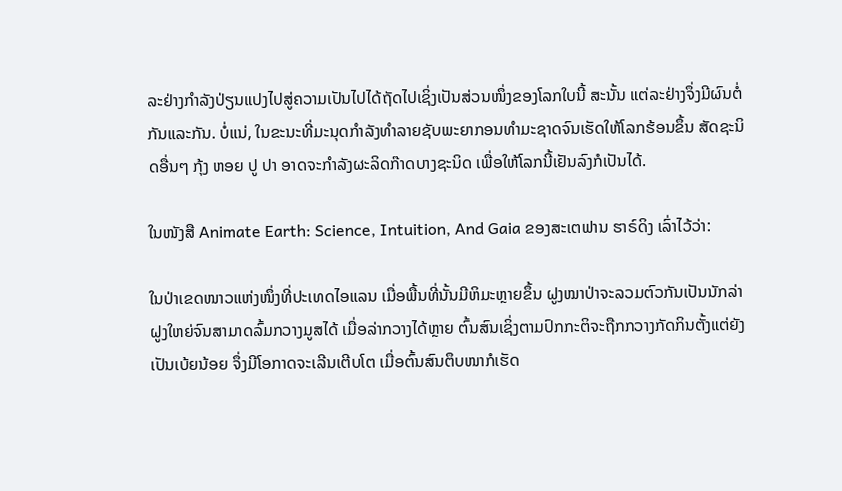ລະຢ່າງກຳລັງປ່ຽນແປງໄປສູ່ຄວາມເປັນໄປໄດ້ຖັດໄປເຊິ່ງເປັນສ່ວນໜຶ່ງຂອງໂລກໃບນີ້ ສະນັ້ນ ແຕ່ລະຢ່າງຈຶ່ງມີຜົນຕໍ່ກັນແລະກັນ. ບໍ່ແນ່, ໃນຂະນະທີ່ມະນຸດກຳລັງທຳລາຍຊັບພະຍາກອນທຳມະຊາດຈົນເຮັດໃຫ້ໂລກຮ້ອນຂຶ້ນ ສັດຊະນິດອື່ນໆ ກຸ້ງ ຫອຍ ປູ ປາ ອາດຈະກຳລັງຜະລິດກ໊າດບາງຊະນິດ ເພື່ອໃຫ້ໂລກນີ້ເຢັນລົງກໍເປັນໄດ້.

ໃນໜັງສື Animate Earth: Science, Intuition, And Gaia ຂອງສະເຕຟານ ຮາຣ໌ດິງ ເລົ່າໄວ້ວ່າ:

ໃນປ່າເຂດໜາວແຫ່ງໜຶ່ງທີ່ປະເທດໄອແລນ ເມື່ອພື້ນທີ່ນັ້ນມີຫິມະຫຼາຍຂຶ້ນ ຝູງໝາປ່າຈະລວມຕົວກັນເປັນນັກລ່າຝູງໃຫຍ່ຈົນສາມາດລົ້ມກວາງມູສໄດ້ ເມື່ອລ່າກວາງໄດ້ຫຼາຍ ຕົ້ນສົນເຊິ່ງຕາມປົກກະຕິຈະຖືກກວາງກັດກິນຕັ້ງແຕ່ຍັງເປັນເບ້ຍນ້ອຍ ຈຶ່ງມີໂອກາດຈະເລີນເຕີບໂຕ ເມື່ອຕົ້ນສົນຕຶບໜາກໍເຮັດ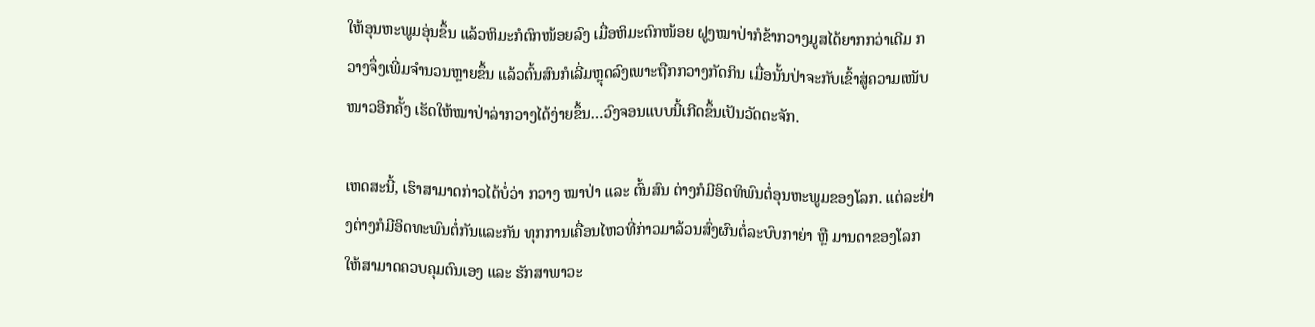ໃຫ້ອຸນຫະພູມອຸ່ນຂຶ້ນ ແລ້ວຫິມະກໍຕົກໜ້ອຍລົງ ເມື່ອຫິມະຕົກໜ້ອຍ ຝູງໝາປ່າກໍຂ້າກວາງມູສໄດ້ຍາກກວ່າເດີມ ກວາງຈຶ່ງເພີ່ມຈຳນວນຫຼາຍຂຶ້ນ ແລ້ວຕົ້ນສົນກໍເລີ່ມຫຼຸດລົງເພາະຖືກກວາງກັດກິນ ເມື່ອນັ້ນປ່າຈະກັບເຂົ້າສູ່ຄວາມເໜັບໜາວອີກຄັ້ງ ເຮັດໃຫ້ໝາປ່າລ່າກວາງໄດ້ງ່າຍຂຶ້ນ…ວົງຈອນແບບນີ້ເກີດຂຶ້ນເປັນວັດຕະຈັກ.

ເຫດສະນີ້, ເຮົາສາມາດກ່າວໄດ້ບໍ່ວ່າ ກວາງ ໝາປ່າ ແລະ ຕົ້ນສົນ ຕ່າງກໍມີອິດທິພົນຕໍ່ອຸນຫະພູມຂອງໂລກ. ແຕ່ລະຢ່າງຕ່າງກໍມີອິດທະພົນຕໍ່ກັນແລະກັນ ທຸກການເຄື່ອນໄຫວທີ່ກ່າວມາລ້ວນສົ່ງຜົນຕໍ່ລະບົບກາຍ່າ ຫຼື ມານດາຂອງໂລກໃຫ້ສາມາດຄວບຄຸມຕົນເອງ ແລະ ຮັກສາພາວະ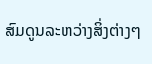ສົມດູນລະຫວ່າງສິ່ງຕ່າງໆ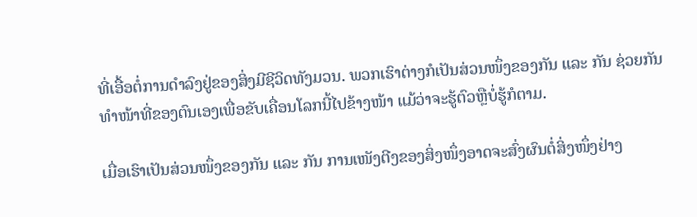ທີ່ເອື້ອຕໍ່ການດຳລົງຢູ່ຂອງສິ່ງມີຊີວິດທັງມວນ. ພວກເຮົາຕ່າງກໍເປັນສ່ວນໜຶ່ງຂອງກັນ ແລະ ກັນ ຊ່ວຍກັນທຳໜ້າທີ່ຂອງຕົນເອງເພື່ອຂັບເຄື່ອນໂລກນີ້ໄປຂ້າງໜ້າ ແມ້ວ່າຈະຮູ້ຕົວຫຼືບໍ່ຮູ້ກໍຕາມ.

ເມື່ອເຮົາເປັນສ່ວນໜຶ່ງຂອງກັນ ແລະ ກັນ ການເໜັງຕີງຂອງສິ່ງໜຶ່ງອາດຈະສົ່ງຜົນຕໍ່ສິ່ງໜຶ່ງຢ່າງ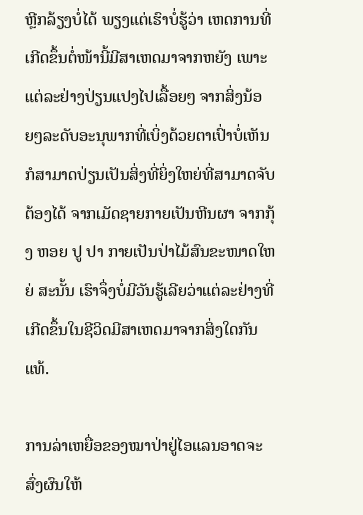ຫຼີກລ້ຽງບໍ່ໄດ້ ພຽງແຕ່ເຮົາບໍ່ຮູ້ວ່າ ເຫດການທີ່ເກີດຂຶ້ນຕໍ່ໜ້ານີ້ມີສາເຫດມາຈາກຫຍັງ ເພາະແຕ່ລະຢ່າງປ່ຽນແປງໄປເລື້ອຍໆ ຈາກສິ່ງນ້ອຍໆລະດັບອະນຸພາກທີ່ເບິ່ງດ້ວຍຕາເປົ່າບໍ່ເຫັນກໍສາມາດປ່ຽນເປັນສິ່ງທີ່ຍິ່ງໃຫຍ່ທີ່ສາມາດຈັບຕ້ອງໄດ້ ຈາກເມັດຊາຍກາຍເປັນຫີນຜາ ຈາກກຸ້ງ ຫອຍ ປູ ປາ ກາຍເປັນປ່າໄມ້ສົນຂະໜາດໃຫຍ່ ສະນັ້ນ ເຮົາຈຶ່ງບໍ່ມີວັນຮູ້ເລີຍວ່າແຕ່ລະຢ່າງທີ່ເກີດຂຶ້ນໃນຊີວິດມີສາເຫດມາຈາກສິ່ງໃດກັນແທ້.

ການລ່າເຫຍື່ອຂອງໝາປ່າຢູ່ໄອແລນອາດຈະສົ່ງຜົນໃຫ້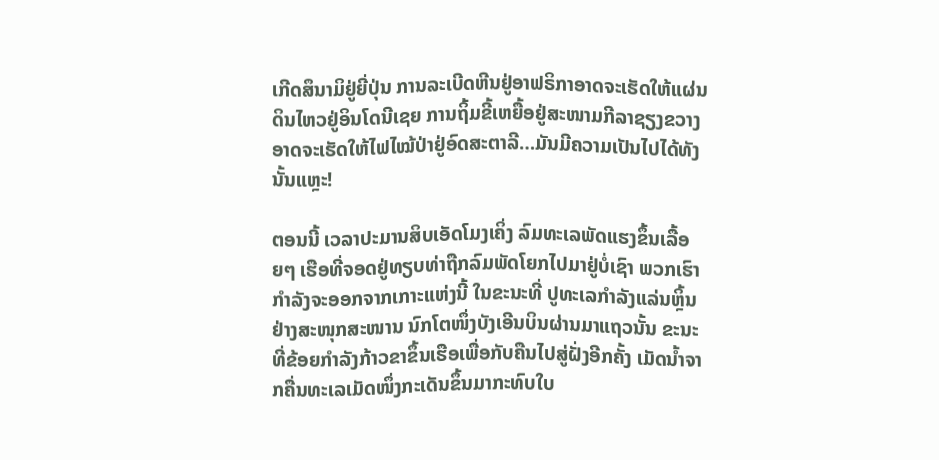ເກີດສຶນາມິຢູ່ຍີ່ປຸ່ນ ການລະເບີດຫີນຢູ່ອາຟຣິກາອາດຈະເຮັດໃຫ້ແຜ່ນດິນໄຫວຢູ່ອິນໂດນີເຊຍ ການຖິ້ມຂີ້ເຫຍື້ອຢູ່ສະໜາມກີລາຊຽງຂວາງອາດຈະເຮັດໃຫ້ໄຟໄໝ້ປ່າຢູ່ອົດສະຕາລີ…ມັນມີຄວາມເປັນໄປໄດ້ທັງນັ້ນແຫຼະ!

ຕອນນີ້ ເວລາປະມານສິບເອັດໂມງເຄິ່ງ ລົມທະເລພັດແຮງຂຶ້ນເລື້ອຍໆ ເຮືອທີ່ຈອດຢູ່ທຽບທ່າຖືກລົມພັດໂຍກໄປມາຢູ່ບໍ່ເຊົາ ພວກເຮົາກຳລັງຈະອອກຈາກເກາະແຫ່ງນີ້ ໃນຂະນະທີ່ ປູທະເລກຳລັງແລ່ນຫຼິ້ນຢ່າງສະໜຸກສະໜານ ນົກໂຕໜຶ່ງບັງເອີນບິນຜ່ານມາແຖວນັ້ນ ຂະນະທີ່ຂ້ອຍກຳລັງກ້າວຂາຂຶ້ນເຮືອເພື່ອກັບຄືນໄປສູ່ຝັ່ງອີກຄັ້ງ ເມັດນ້ຳຈາກຄື່ນທະເລເມັດໜຶ່ງກະເດັນຂຶ້ນມາກະທົບໃບ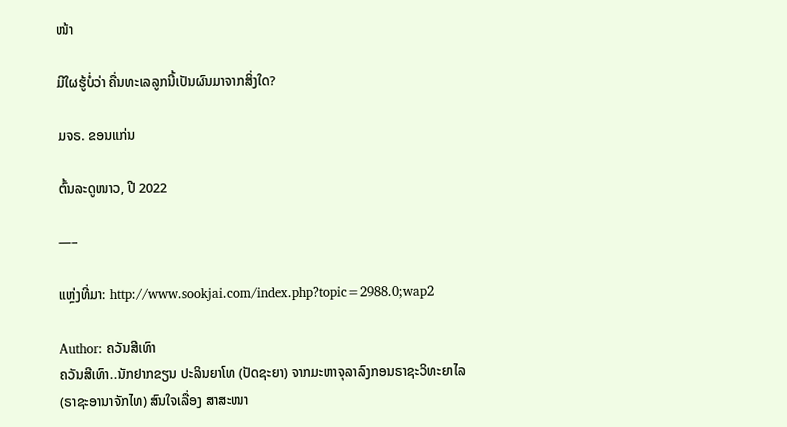ໜ້າ

ມີໃຜຮູ້ບໍ່ວ່າ ຄື່ນທະເລລູກນີ້ເປັນຜົນມາຈາກສິ່ງໃດ?

ມຈຣ. ຂອນແກ່ນ

ຕົ້ນລະດູໜາວ, ປີ 2022

—–

ແຫຼ່ງທີ່ມາ: http://www.sookjai.com/index.php?topic=2988.0;wap2

Author: ຄວັນສີເທົາ
ຄວັນສີເທົາ..ນັກຢາກຂຽນ ປະລິນຍາໂທ (ປັດຊະຍາ) ຈາກມະຫາຈຸລາລົງກອນຣາຊະວິທະຍາໄລ (ຣາຊະອານາຈັກໄທ) ສົນໃຈເລື່ອງ ສາສະໜາ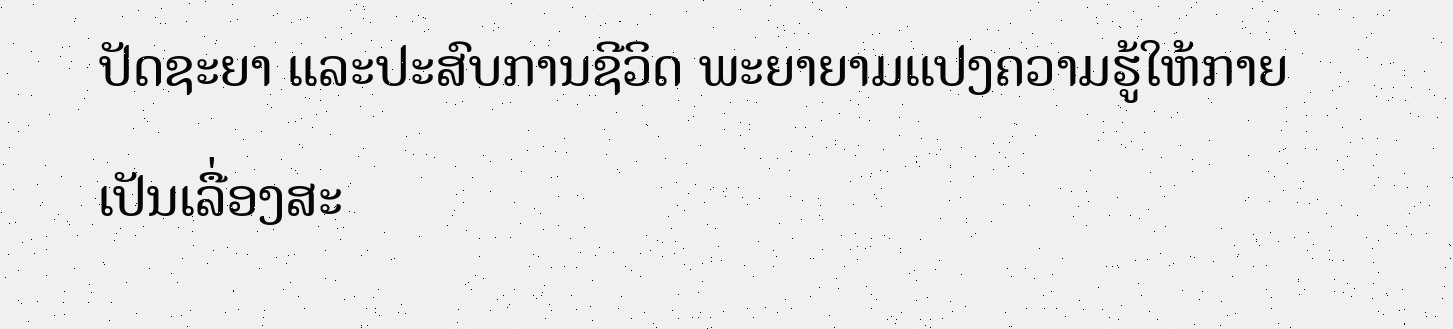ປັດຊະຍາ ແລະປະສົບການຊີວິດ ພະຍາຍາມແປງຄວາມຮູ້ໃຫ້ກາຍເປັນເລື່ອງສະ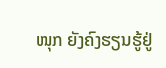ໜຸກ ຍັງຄົງຮຽນຮູ້ຢູ່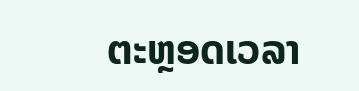ຕະຫຼອດເວລາ